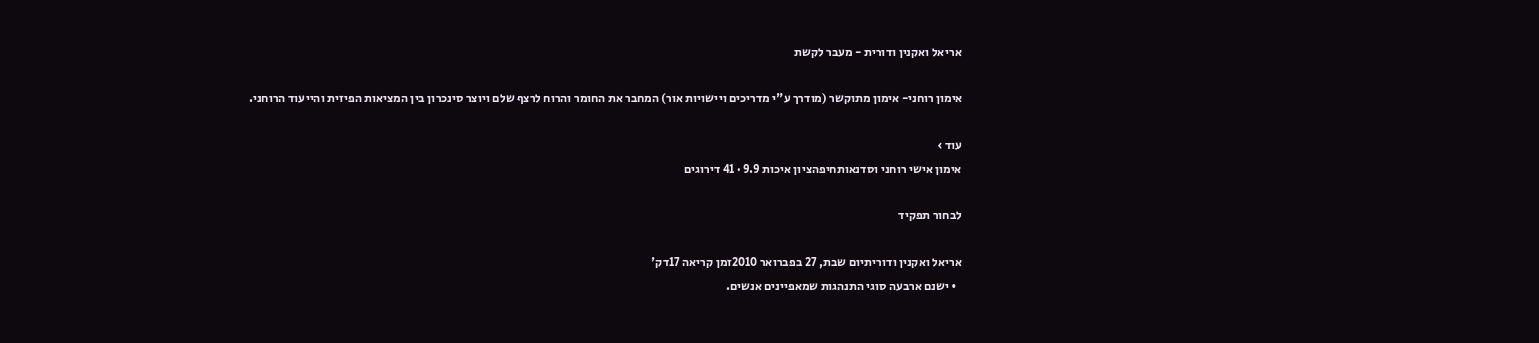אריאל ואקנין ודורית - מעבר לקשת

אימון רוחני- אימון מתוקשר (מודרך ע"י מדריכים ויישויות אור) המחבר את החומר והרוח לרצף שלם ויוצר סינכרון בין המציאות הפיזית והייעוד הרוחני.

עוד ›
אימון אישי רוחני וסדנאותחיפהציון איכות 9.9 · 41 דירוגים

לבחור תפקיד

אריאל ואקנין ודוריתיום שבת, 27 בפברואר 2010זמן קריאה 17דק'
  • ישנם ארבעה סוגי התנהגות שמאפיינים אנשים.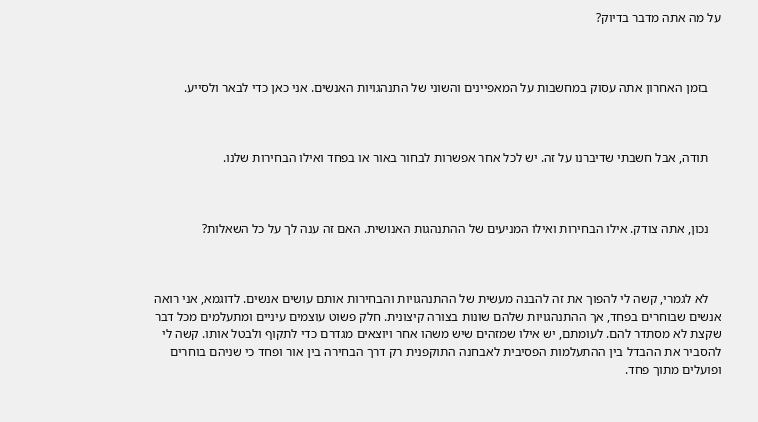על מה אתה מדבר בדיוק?



    בזמן האחרון אתה עסוק במחשבות על המאפיינים והשוני של התנהגויות האנשים. אני כאן כדי לבאר ולסייע.



    תודה, אבל חשבתי שדיברנו על זה. יש לכל אחר אפשרות לבחור באור או בפחד ואילו הבחירות שלנו.



    נכון, אתה צודק. אילו הבחירות ואילו המניעים של ההתנהגות האנושית. האם זה ענה לך על כל השאלות?



    לא לגמרי, קשה לי להפוך את זה להבנה מעשית של ההתנהגויות והבחירות אותם עושים אנשים. לדוגמא, אני רואה אנשים שבוחרים בפחד, אך ההתנהגויות שלהם שונות בצורה קיצונית. חלק פשוט עוצמים עיניים ומתעלמים מכל דבר שקצת לא מסתדר להם. לעומתם, יש אילו שמזהים שיש משהו אחר ויוצאים מגדרם כדי לתקוף ולבטל אותו. קשה לי להסביר את ההבדל בין ההתעלמות הפסיבית לאבחנה התוקפנית רק דרך הבחירה בין אור ופחד כי שניהם בוחרים ופועלים מתוך פחד.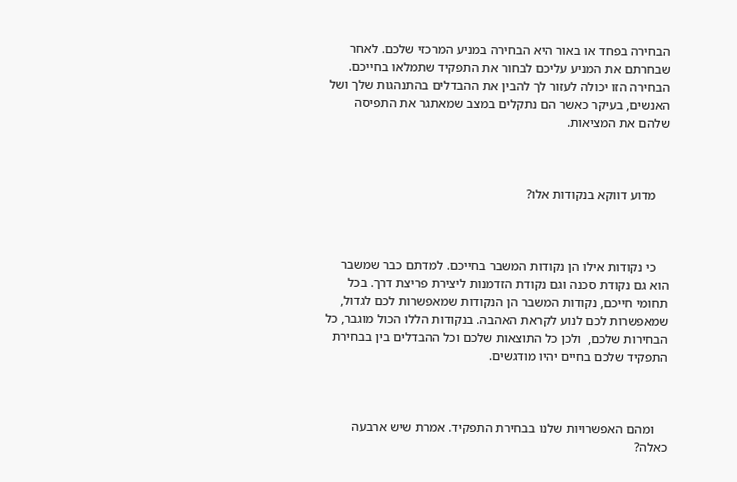הבחירה בפחד או באור היא הבחירה במניע המרכזי שלכם. לאחר שבחרתם את המניע עליכם לבחור את התפקיד שתמלאו בחייכם. הבחירה הזו יכולה לעזור לך להבין את ההבדלים בהתנהגות שלך ושל האנשים, בעיקר כאשר הם נתקלים במצב שמאתגר את התפיסה שלהם את המציאות.



    מדוע דווקא בנקודות אלו?



    כי נקודות אילו הן נקודות המשבר בחייכם. למדתם כבר שמשבר הוא גם נקודת סכנה וגם נקודת הזדמנות ליצירת פריצת דרך. בכל תחומי חייכם, נקודות המשבר הן הנקודות שמאפשרות לכם לגדול, שמאפשרות לכם לנוע לקראת האהבה. בנקודות הללו הכול מוגבר, כל הבחירות שלכם,  ולכן כל התוצאות שלכם וכל ההבדלים בין בבחירת התפקיד שלכם בחיים יהיו מודגשים.



    ומהם האפשרויות שלנו בבחירת התפקיד. אמרת שיש ארבעה כאלה?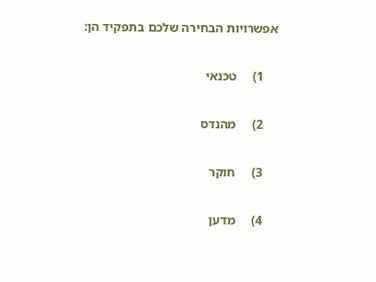אפשרויות הבחירה שלכם בתפקיד הן:

    1)     טכנאי

    2)     מהנדס

    3)     חוקר

    4)     מדען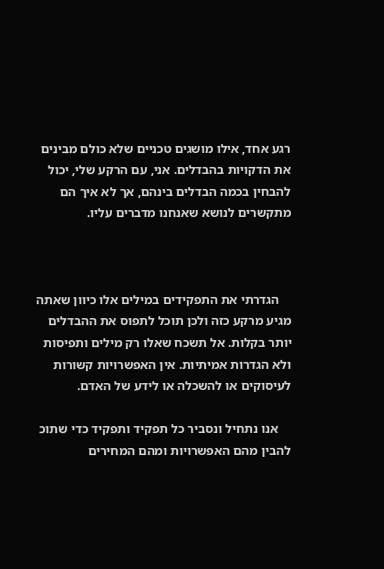רגע אחד, אילו מושגים טכניים שלא כולם מבינים את הדקויות בהבדלים. אני, עם הרקע שלי, יכול להבחין בכמה הבדלים בינהם, אך לא איך הם מתקשרים לנושא שאנחנו מדברים עליו.



    הגדרתי את התפקידים במילים אלו כיוון שאתה מגיע מרקע כזה ולכן תוכל לתפוס את ההבדלים יותר בקלות. אל תשכח שאלו רק מילים ותפיסות ולא הגדרות אמיתיות. אין האפשרויות קשורות לעיסוקים או להשכלה או לידע של האדם.

    אנו נתחיל ונסביר כל תפקיד ותפקיד כדי שתוכ להבין מהם האפשרויות ומהם המחירים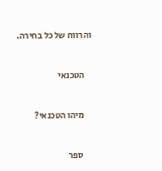והרווח של כל בחירה.



    הטכנאי



    מיהו הטכנאי?



     ספר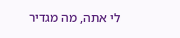לי אתה, מה מגדיר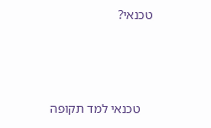טכנאי?



    טכנאי למד תקופה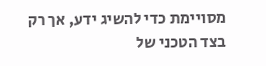מסויימת כדי להשיג ידע, אך רק בצד הטכני של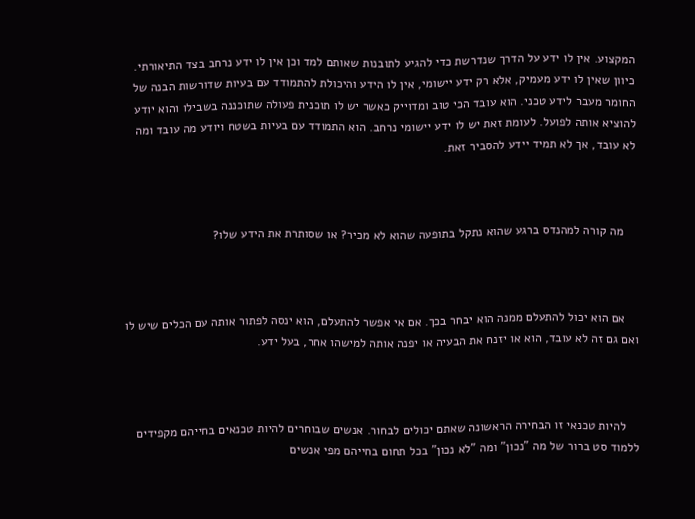המקצוע. אין לו ידע על הדרך שנדרשת כדי להגיע לתובנות שאותם למד וכן אין לו ידע נרחב בצד התיאורתי. כיוון שאין לו ידע מעמיק, אלא רק ידע יישומי, אין לו הידע והיכולת להתמודד עם בעיות שדורשות הבנה של החומר מעבר לידע טכני. הוא עובד הכי טוב ומדוייק כאשר יש לו תוכנית פעולה שתוכננה בשבילו והוא יודע להוציא אותה לפועל. לעומת זאת יש לו ידע יישומי נרחב. הוא התמודד עם בעיות בשטח ויודע מה עובד ומה לא עובד, אך לא תמיד יידע להסביר זאת.



    מה קורה למהנדס ברגע שהוא נתקל בתופעה שהוא לא מכיר? או שסותרת את הידע שלו?



    אם הוא יכול להתעלם ממנה הוא יבחר בכך. אם אי אפשר להתעלם, הוא ינסה לפתור אותה עם הכלים שיש לו ואם גם זה לא עובד, הוא או יזנח את הבעיה או יפנה אותה למישהו אחר, בעל ידע.



    להיות טכנאי זו הבחירה הראשונה שאתם יכולים לבחור. אנשים שבוחרים להיות טכנאים בחייהם מקפידים ללמוד סט ברור של מה "נכון" ומה "לא נכון" בכל תחום בחייהם מפי אנשים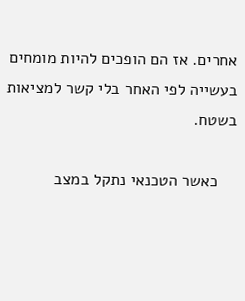אחרים. אז הם הופכים להיות מומחים בעשייה לפי האחר בלי קשר למציאות בשטח.

    כאשר הטכנאי נתקל במצב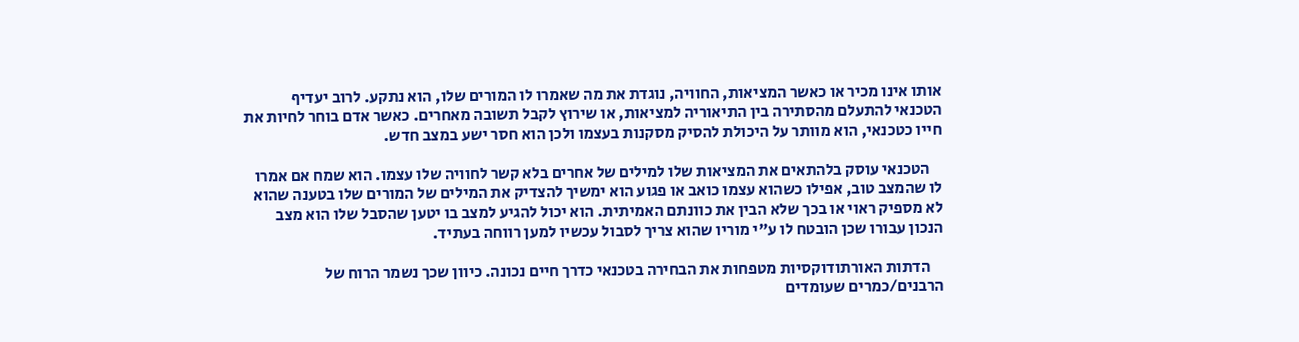אותו אינו מכיר או כאשר המציאות, החוויה, נוגדת את מה שאמרו לו המורים שלו, הוא נתקע. לרוב יעדיף הטכנאי להתעלם מהסתירה בין התיאוריה למציאות, או שירוץ לקבל תשובה מאחרים. כאשר אדם בוחר לחיות את חייו כטכנאי, הוא מוותר על היכולת להסיק מסקנות בעצמו ולכן הוא חסר ישע במצב חדש.

    הטכנאי עוסק בלהתאים את המציאות שלו למילים של אחרים בלא קשר לחוויה שלו עצמו. הוא שמח אם אמרו לו שהמצב טוב, אפילו כשהוא עצמו כואב או פגוע הוא ימשיך להצדיק את המילים של המורים שלו בטענה שהוא לא מספיק ראוי או בכך שלא הבין את כוונתם האמיתית. הוא יכול להגיע למצב בו יטען שהסבל שלו הוא מצב הנכון עבורו שכן הובטח לו ע"י מוריו שהוא צריך לסבול עכשיו למען רווחה בעתיד.

    הדתות האורתודוקסיות מטפחות את הבחירה בטכנאי כדרך חיים נכונה. כיוון שכך נשמר הרוח של הרבנים/כמרים שעומדים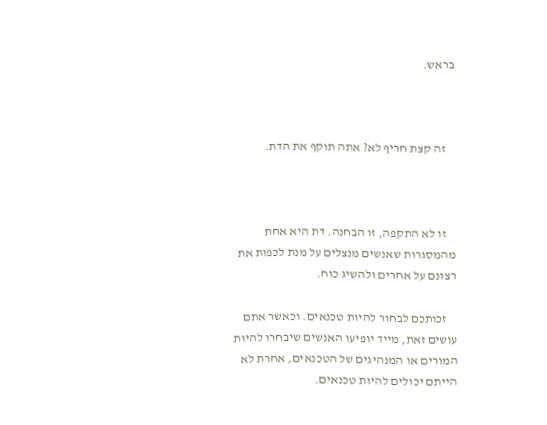בראש.



    זה קצת חריף לא? אתה תוקף את הדת.



    זו לא התקפה, זו הבחנה. דת היא אחת מהמסגרות שאנשים מנצלים על מנת לכפות את רצונם על אחרים ולהשיג כוח.

    זכותכם לבחור להיות טכנאים. וכאשר אתם עושים זאת, מייד יופיעו האנשים שיבחרו להיות המורים או המנהיגים של הטכנאים, אחרת לא הייתם יכולים להיות טכנאים.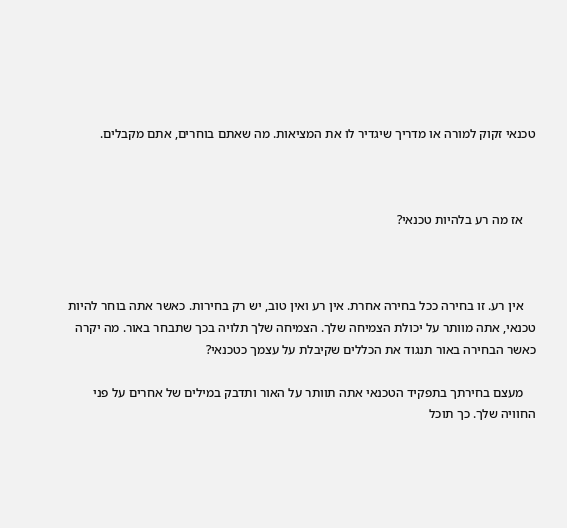טכנאי זקוק למורה או מדריך שיגדיר לו את המציאות. מה שאתם בוחרים, אתם מקבלים.



    אז מה רע בלהיות טכנאי?



    אין רע. זו בחירה ככל בחירה אחרת. אין רע ואין טוב, יש רק בחירות. כאשר אתה בוחר להיות טכנאי, אתה מוותר על יכולת הצמיחה שלך. הצמיחה שלך תלויה בכך שתבחר באור. מה יקרה כאשר הבחירה באור תנגוד את הכללים שקיבלת על עצמך כטכנאי?

    מעצם בחירתך בתפקיד הטכנאי אתה תוותר על האור ותדבק במילים של אחרים על פני החוויה שלך. כך תוכל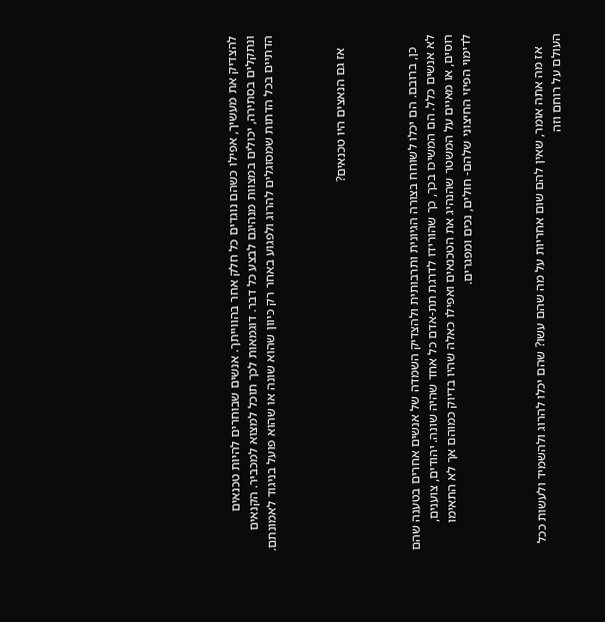להצדיק את מעשיך, אפילו כשהם נוגדים כל חלק אחר בהווייתך. אנשים שבוחרים להיות טכנאים ונתקלים בסתירה, יכולים במצוות מנהיגם לבצע כל דבר. דוגמאות לכך תוכל למצוא למכביר. הקנאים הדתיים בכל הדתות שמסוגלים להרוג ולפגוע באחר רק כיוון שהוא שונה או שהוא פועל בניגוד לאמונתם.



    אז גם הנאצים היו טכנאים?



    כן, ברובם. הם יכלו לשוחח בצורה הגיונית ותרבותית ולהצדיק השמדה של אנשים אחרים בטענה שהם לא אנשים כלל. הם המשיכו בכך, כך שהורידו לדרגת תת-אדם כל אחד שהיה שונה. יהודים, צוענים, רוסים, או מאיים על המשטר שהנהיג את הטכנאים ואפילו כאלה שהיו בדיוק כמוהם אך לא התאימו לדימוי הפיזי החיצוני שלהם- חולים, נכים ומפגרים.



    אז מה אתה אומר, שאין להם שום אחריות על מה שהם עשו? שהם יכלו להרוג ולהשמיד ולעשות ככל העולם על רוחם וזה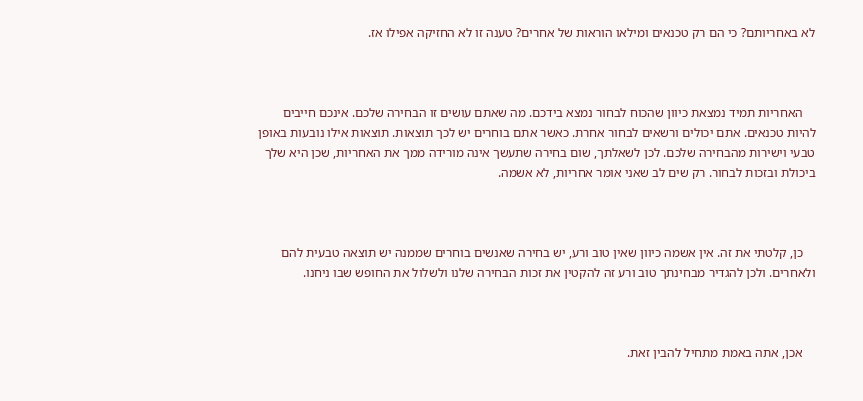לא באחריותם? כי הם רק טכנאים ומילאו הוראות של אחרים? טענה זו לא החזיקה אפילו אז.



    האחריות תמיד נמצאת כיוון שהכוח לבחור נמצא בידכם. מה שאתם עושים זו הבחירה שלכם. אינכם חייבים להיות טכנאים. אתם יכולים ורשאים לבחור אחרת. כאשר אתם בוחרים יש לכך תוצאות. תוצאות אילו נובעות באופן טבעי וישירות מהבחירה שלכם. לכן לשאלתך, שום בחירה שתעשך אינה מורידה ממך את האחריות, שכן היא שלך ביכולת ובזכות לבחור. רק שים לב שאני אומר אחריות, לא אשמה.



    כן, קלטתי את זה. אין אשמה כיוון שאין טוב ורע, יש בחירה שאנשים בוחרים שממנה יש תוצאה טבעית להם ולאחרים. ולכן להגדיר מבחינתך טוב ורע זה להקטין את זכות הבחירה שלנו ולשלול את החופש שבו ניחנו.



    אכן, אתה באמת מתחיל להבין זאת.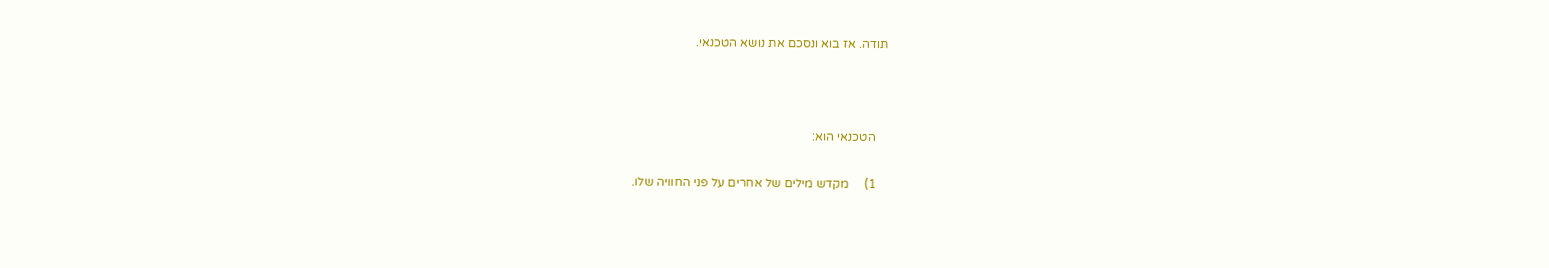תודה. אז בוא ונסכם את נושא הטכנאי.



    הטכנאי הוא:

    1)     מקדש מילים של אחרים על פני החוויה שלו.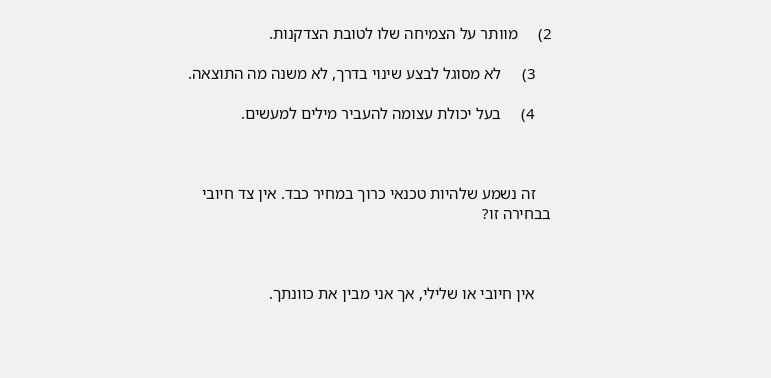2)     מוותר על הצמיחה שלו לטובת הצדקנות.

    3)     לא מסוגל לבצע שינוי בדרך, לא משנה מה התוצאה.

    4)     בעל יכולת עצומה להעביר מילים למעשים.



    זה נשמע שלהיות טכנאי כרוך במחיר כבד. אין צד חיובי בבחירה זו?



    אין חיובי או שלילי, אך אני מבין את כוונתך.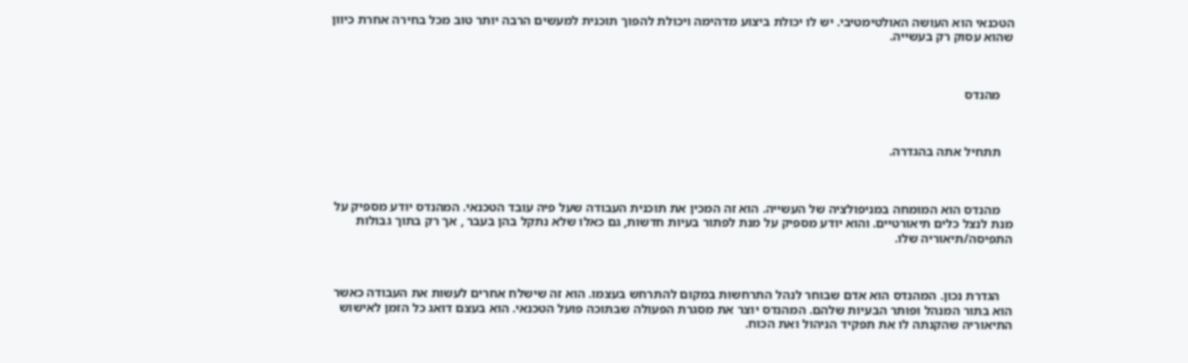הטכנאי הוא העושה האולטימטיבי. יש לו יכולת ביצוע מדהימה ויכולת להפוך תוכנית למעשים הרבה יותר טוב מכל בחירה אחרת כיוון שהוא עסוק רק בעשייה.



    מהנדס



    תתחיל אתה בהגדרה.



    מהנדס הוא המומחה במניפולציה של העשייה. הוא זה המכין את תוכנית העבודה שעל פיה עובד הטכנאי. המהנדס יודע מספיק על מנת לנצל כלים תיאורטיים. והוא יודע מספיק על מנת לפתור בעיות חדשות, גם כאלו שלא נתקל בהן בעבר , אך רק בתוך גבולות התפיסה/תיאוריה שלו.



    הגדרת נכון. המהנדס הוא אדם שבוחר לנהל התרחשות במקום להתרחש בעצמו. הוא זה שישלח אחרים לעשות את העבודה כאשר הוא בתור המנהל ופותר הבעיות שלהם. המהנדס יוצר את מסגרת הפעולה שבתוכה פועל הטכנאי. הוא בעצם דואג כל הזמן לאישוש התיאוריה שהקנתה לו את תפקיד הניהול ואת הכוח.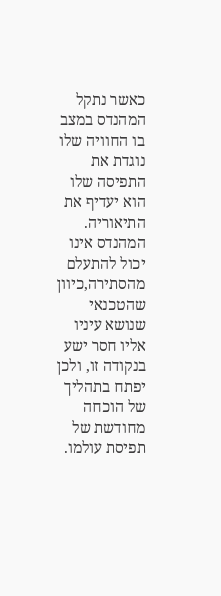כאשר נתקל המהנדס במצב בו החוויה שלו נוגדת את התפיסה שלו הוא יעדיף את התיאוריה. המהנדס אינו יכול להתעלם מהסתירה,כיוון שהטכנאי שנושא עיניו אליו חסר ישע בנקודה זו, ולכן יפתח בתהליך של הוכחה מחודשת של תפיסת עולמו.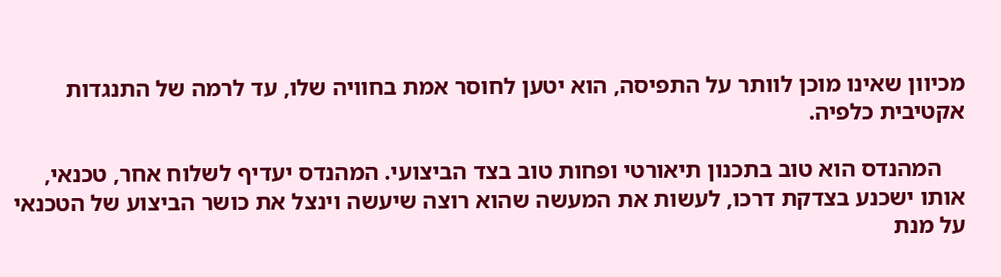מכיוון שאינו מוכן לוותר על התפיסה, הוא יטען לחוסר אמת בחוויה שלו, עד לרמה של התנגדות אקטיבית כלפיה.

    המהנדס הוא טוב בתכנון תיאורטי ופחות טוב בצד הביצועי. המהנדס יעדיף לשלוח אחר, טכנאי, אותו ישכנע בצדקת דרכו, לעשות את המעשה שהוא רוצה שיעשה וינצל את כושר הביצוע של הטכנאי על מנת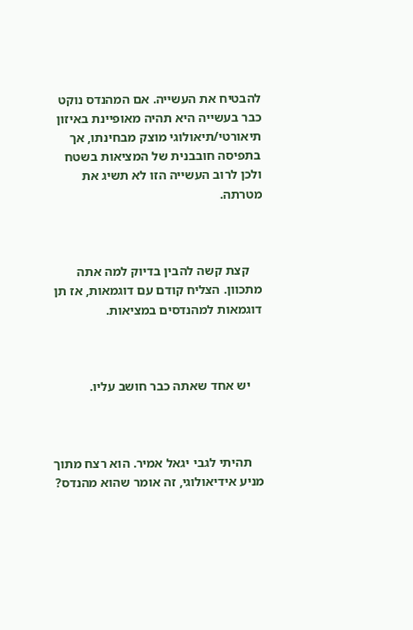להבטיח את העשייה. אם המהנדס נוקט כבר בעשייה היא תהיה מאופיינת באיזון תיאורטי/תיאולוגי מוצק מבחינתו, אך בתפיסה חובבנית של המציאות בשטח ולכן לרוב העשייה הזו לא תשיג את מטרתה.



    קצת קשה להבין בדיוק למה אתה מתכוון. הצליח קודם עם דוגמאות, אז תן דוגמאות למהנדסים במציאות.



    יש אחד שאתה כבר חושב עליו.



    תהיתי לגבי יגאל אמיר. הוא רצח מתוך מניע אידיאולוגי, זה אומר שהוא מהנדס?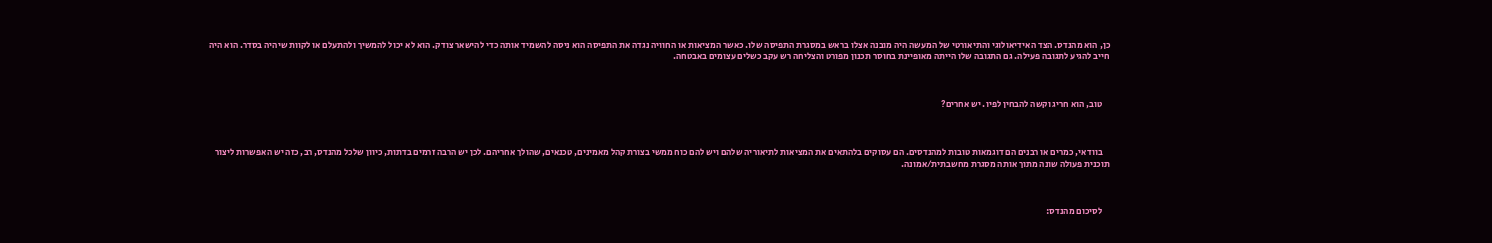כן, הוא מהנדס. הצד האידיאולוגי והתיאורטי של המעשה היה מובנה אצלו בראש במסגרת התפיסה שלו. כאשר המציאות או החוויה נגדה את התפיסה הוא ניסה להשמיד אותה כדי להישאר צודק. הוא לא יכול להמשיך ולהתעלם או לקוות שיהיה בסדר. הוא היה חייב להגיע לתגובה פעילה. גם התגובה שלו הייתה מאופיינת בחוסר תכנון מפורט והצליחה רש עקב כשלים עצומים באבטחה.



    טוב, הוא חריג וקשה להבחין לפיו. יש אחרים?



    בוודאי, כמרים או רבנים הם דוגמאות טובות למהנדסים. הם עסוקים בלהתאים את המציאות לתיאוריה שלהם ויש להם כוח ממשי בצורת קהל מאמינים, טכנאים, שהולך אחריהם. לכן יש הרבה זרמים בדתות, כיוון שלכל מהנדס, רב, כזה יש האפשרות ליצור תוכנית פעולה שונה מתוך אותה מסגרת מחשבתית/אמונה.



    לסיכום מהנדס: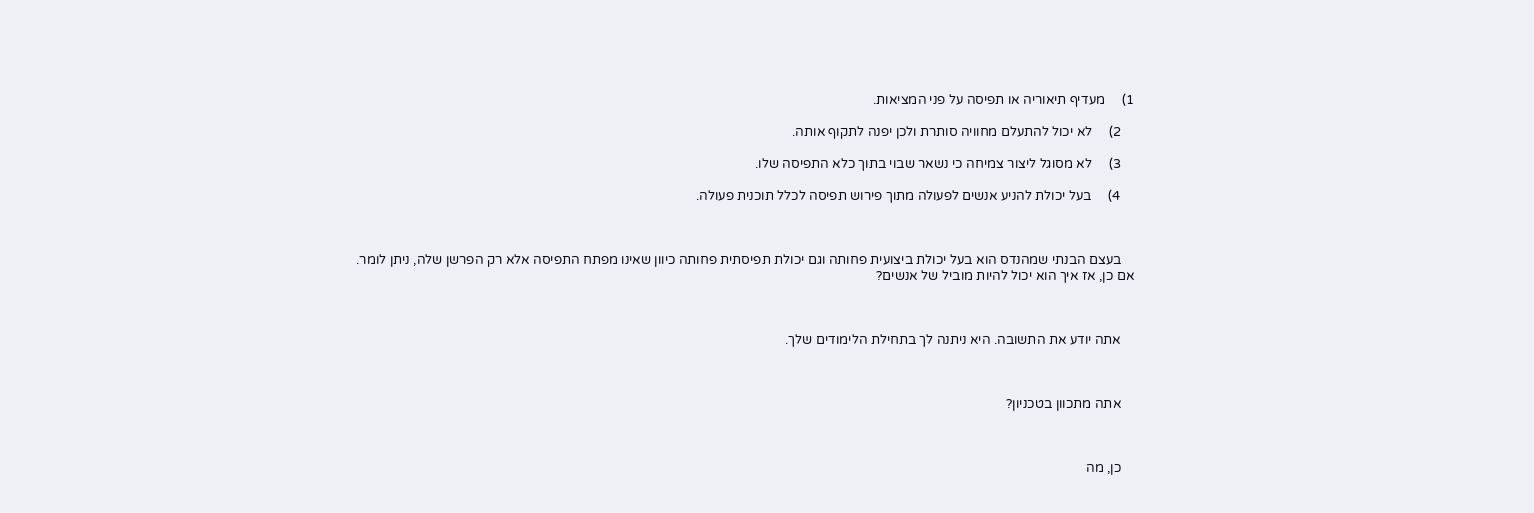1)     מעדיף תיאוריה או תפיסה על פני המציאות.

    2)     לא יכול להתעלם מחוויה סותרת ולכן יפנה לתקוף אותה.

    3)     לא מסוגל ליצור צמיחה כי נשאר שבוי בתוך כלא התפיסה שלו.

    4)     בעל יכולת להניע אנשים לפעולה מתוך פירוש תפיסה לכלל תוכנית פעולה.



    בעצם הבנתי שמהנדס הוא בעל יכולת ביצועית פחותה וגם יכולת תפיסתית פחותה כיוון שאינו מפתח התפיסה אלא רק הפרשן שלה, ניתן לומר. אם כן, אז איך הוא יכול להיות מוביל של אנשים?



    אתה יודע את התשובה. היא ניתנה לך בתחילת הלימודים שלך.



    אתה מתכוון בטכניון?



    כן, מה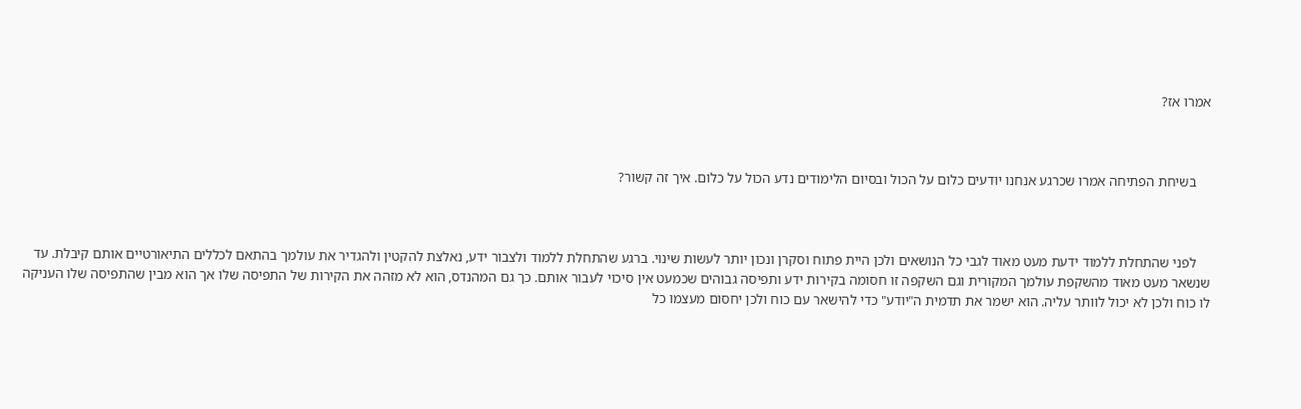אמרו אז?



    בשיחת הפתיחה אמרו שכרגע אנחנו יודעים כלום על הכול ובסיום הלימודים נדע הכול על כלום. איך זה קשור?



    לפני שהתחלת ללמוד ידעת מעט מאוד לגבי כל הנושאים ולכן היית פתוח וסקרן ונכון יותר לעשות שינוי. ברגע שהתחלת ללמוד ולצבור ידע, נאלצת להקטין ולהגדיר את עולמך בהתאם לכללים התיאורטיים אותם קיבלת. עד שנשאר מעט מאוד מהשקפת עולמך המקורית וגם השקפה זו חסומה בקירות ידע ותפיסה גבוהים שכמעט אין סיכוי לעבור אותם. כך גם המהנדס, הוא לא מזהה את הקירות של התפיסה שלו אך הוא מבין שהתפיסה שלו העניקה לו כוח ולכן לא יכול לוותר עליה. הוא ישמר את תדמית ה"יודע" כדי להישאר עם כוח ולכן יחסום מעצמו כל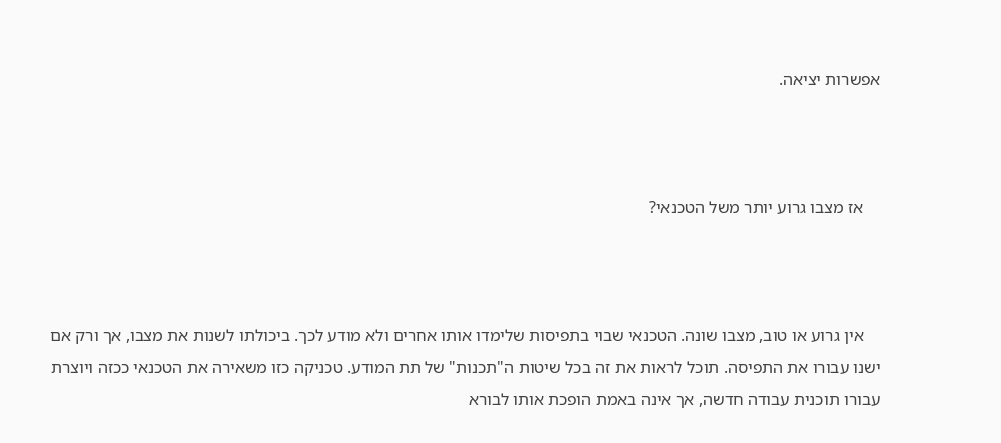אפשרות יציאה.



    אז מצבו גרוע יותר משל הטכנאי?



    אין גרוע או טוב, מצבו שונה. הטכנאי שבוי בתפיסות שלימדו אותו אחרים ולא מודע לכך. ביכולתו לשנות את מצבו, אך ורק אם ישנו עבורו את התפיסה. תוכל לראות את זה בכל שיטות ה"תכנות" של תת המודע. טכניקה כזו משאירה את הטכנאי ככזה ויוצרת עבורו תוכנית עבודה חדשה, אך אינה באמת הופכת אותו לבורא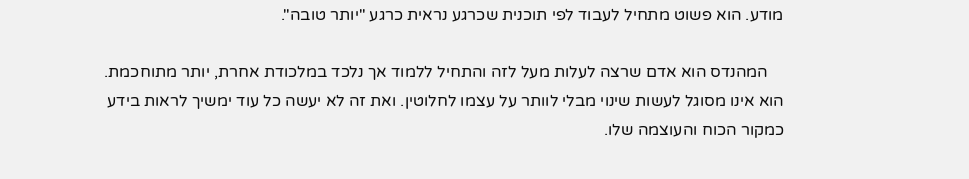מודע. הוא פשוט מתחיל לעבוד לפי תוכנית שכרגע נראית כרגע "יותר טובה".

    המהנדס הוא אדם שרצה לעלות מעל לזה והתחיל ללמוד אך נלכד במלכודת אחרת, יותר מתוחכמת. הוא אינו מסוגל לעשות שינוי מבלי לוותר על עצמו לחלוטין. ואת זה לא יעשה כל עוד ימשיך לראות בידע כמקור הכוח והעוצמה שלו.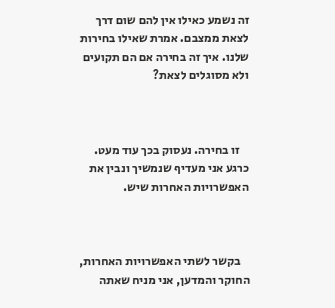זה נשמע כאילו אין להם שום דרך לצאת ממצבם. אמרת שאילו בחירות שלנו. איך זה בחירה אם הם תקועים ולא מסוגלים לצאת?



    זו בחירה. נעסוק בכך עוד מעט. כרגע אני מעדיף שנמשיך ונבין את האפשרויות האחרות שיש.



    בקשר לשתי האפשרויות האחרות, החוקר והמדען, אני מניח שאתה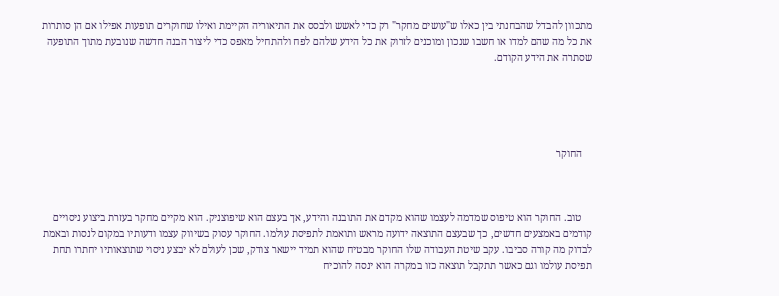מתכוון להבדל שהבחנתי בין כאלו ש"עושים מחקר" רק כדי לאשש ולבסס את התיאוריה הקיימת ואילו שחוקרים תופעות אפילו אם הן סותרות את כל מה שהם למדו או חשבו שנכון ומוכנים לזרוק את כל הידע שלהם לפח ולהתחיל מאפס כדי ליצור הבנה חדשה שנובעת מתוך התופעה שסתרה את הידע הקודם.





    החוקר



    טוב. החוקר הוא טיפוס שמדמה לעצמו שהוא מקדם את התובנה והידע, אך בעצם הוא שיפוצניק. הוא מקיים מחקר בעזרת ביצוע ניסויים קודמים באמצעים חדשים, כך שבעצם התוצאה ידועה מראש ותואמת לתפיסת עולמו. החוקר עסוק בשיווק עצמו ודעותיו במקום לנסות ובאמת לבדוק מה קורה סביבו. עקב שיטת העבודה שלו החוקר מבטיח שהוא תמיד יישאר צודק, שכן לעולם לא יבצע ניסוי שתוצאותיו יחתרו תחת תפיסת עולמו וגם כאשר תתקבל תוצאה כזו במקרה הוא ינסה להוכיח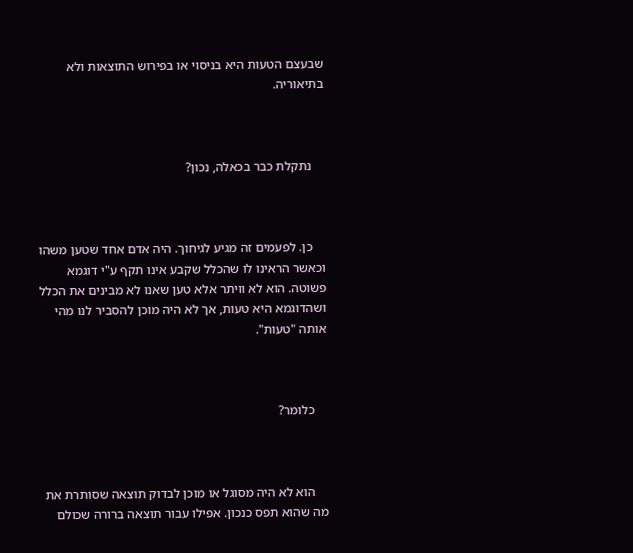שבעצם הטעות היא בניסוי או בפירוש התוצאות ולא בתיאוריה.



    נתקלת כבר בכאלה, נכון?



    כן. לפעמים זה מגיע לגיחוך. היה אדם אחד שטען משהו וכאשר הראינו לו שהכלל שקבע אינו תקף ע"י דוגמא פשוטה. הוא לא וויתר אלא טען שאנו לא מבינים את הכלל ושהדוגמא היא טעות, אך לא היה מוכן להסביר לנו מהי אותה "טעות".



    כלומר?



    הוא לא היה מסוגל או מוכן לבדוק תוצאה שסותרת את מה שהוא תפס כנכון. אפילו עבור תוצאה ברורה שכולם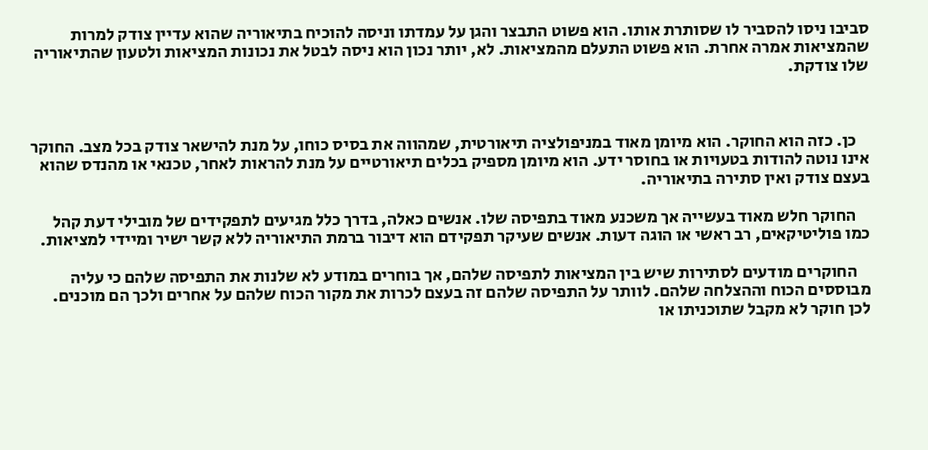סביבו ניסו להסביר לו שסותרת אותו. הוא פשוט התבצר והגן על עמדתו וניסה להוכיח בתיאוריה שהוא עדיין צודק למרות שהמציאות אמרה אחרת. הוא פשוט התעלם מהמציאות. לא, יותר נכון הוא ניסה לבטל את נכונות המציאות ולטעון שהתיאוריה שלו צודקת.



    כן. כזה הוא החוקר. הוא מיומן מאוד במניפולציה תיאורטית, שמהווה את בסיס כוחו, על מנת להישאר צודק בכל מצב. החוקר אינו נוטה להודות בטעויות או בחוסר ידע. הוא מיומן מספיק בכלים תיאורטיים על מנת להראות לאחר, טכנאי או מהנדס שהוא בעצם צודק ואין סתירה בתיאוריה.

    החוקר חלש מאוד בעשייה אך משכנע מאוד בתפיסה שלו. אנשים כאלה, בדרך כלל מגיעים לתפקידים של מובילי דעת קהל כמו פוליטיקאים, רב ראשי או הוגה דעות. אנשים שעיקר תפקידם הוא דיבור ברמת התיאוריה ללא קשר ישיר ומיידי למציאות.

    החוקרים מודעים לסתירות שיש בין המציאות לתפיסה שלהם, אך בוחרים במודע לא שלנות את התפיסה שלהם כי עליה מבוססים הכוח וההצלחה שלהם. לוותר על התפיסה שלהם זה בעצם לכרות את מקור הכוח שלהם על אחרים ולכך הם מוכנים. לכן חוקר לא מקבל שתוכניתו או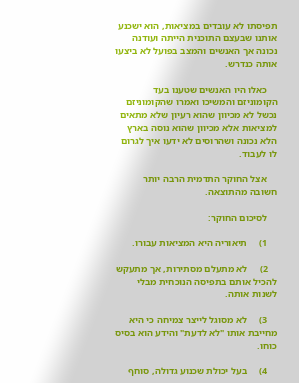תפיסתו לא עובדים במציאות, הוא ישכנע אותנו שבעצם התוכנית הייתה ועודנה נכונה אך האנשים והמצב בפועל לא ביצעו אותה כנדרש.

    כאלו היו האנשים שטענו בעד הקומוניזם והמשיכו ואמרו שהקומוניזם נכשל לא מכיוון שהוא רעיון שלא מתאים למציאות אלא מכיוון שהוא נוסה בארץ הלא נכונה ושהרוסים לא ידעו איך לגרום לו לעבוד.

    אצל החוקר התדמית הרבה יותר חשובה מהתוצאה.

    לסיכום החוקר:

    1)     תיאוריה היא המציאות עבורו.

    2)     לא מתעלם מסתירות, אך מתעקש להכיל אותם בתפיסה הנוכחית מבלי לשנות אותה.

    3)     לא מסוגל לייצר צמיחה כי היא מחייבת אותו "לא לדעת" והידע הוא בסיס כוחו.

    4)     בעל יכולת שכנוע גדולה, סוחף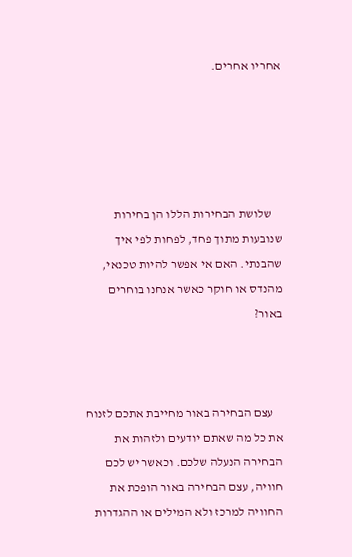אחריו אחרים.





    שלושת הבחירות הללו הן בחירות שנובעות מתוך פחד, לפחות לפי איך שהבנתי. האם אי אפשר להיות טכנאי, מהנדס או חוקר כאשר אנחנו בוחרים באור?



    עצם הבחירה באור מחייבת אתכם לזנוח את כל מה שאתם יודעים ולזהות את הבחירה הנעלה שלכם. וכאשר יש לכם חוויה, עצם הבחירה באור הופכת את החוויה למרכז ולא המילים או ההגדרות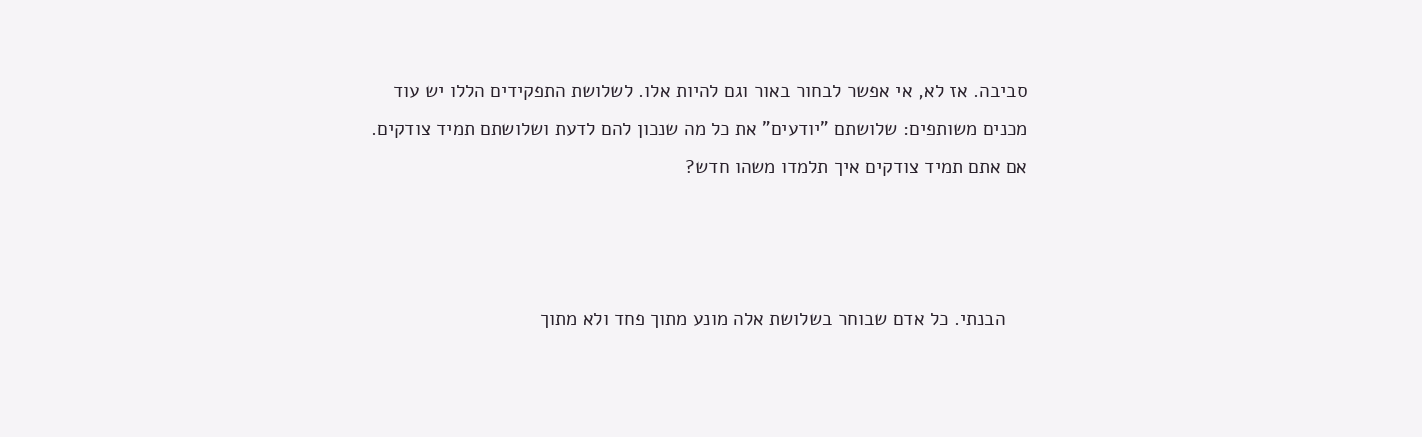סביבה. אז לא, אי אפשר לבחור באור וגם להיות אלו. לשלושת התפקידים הללו יש עוד מכנים משותפים: שלושתם "יודעים" את כל מה שנכון להם לדעת ושלושתם תמיד צודקים. אם אתם תמיד צודקים איך תלמדו משהו חדש?



    הבנתי. כל אדם שבוחר בשלושת אלה מונע מתוך פחד ולא מתוך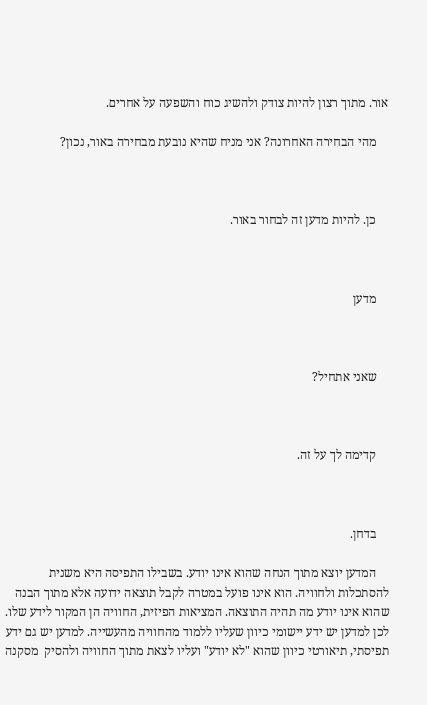אור. מתוך רצון להיות צודק ולהשיג כוח והשפעה על אחרים.

    מהי הבחירה האחרונה? אני מניח שהיא נובעת מבחירה באור, נכון?



    כן. להיות מדען זה לבחור באור.



    מדען



    שאני אתחיל?



    קדימה לך על זה.



    בדחן.

    המדען יוצא מתוך הנחה שהוא אינו יודע. בשבילו התפיסה היא משנית להסתכלות ולחוויה. הוא אינו פועל במטרה לקבל תוצאה ידועה אלא מתוך הבנה שהוא אינו יודע מה תהיה התוצאה. המציאות הפיזית, החוויה הן המקור לידע שלו. לכן למדען יש ידע יישומי כיוון שעליו ללמוד מהחוויה מהעשייה. למדען יש גם ידע תפיסתי, תיאורטי כיוון שהוא "לא יודע" ועליו לצאת מתוך החוויה ולהסיק  מסקנה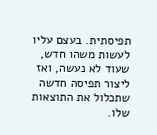תפיסתית. בעצם עליו לעשות משהו חדש, שעוד לא נעשה, ואז ליצור תפיסה חדשה שתכלול את התוצאות שלו.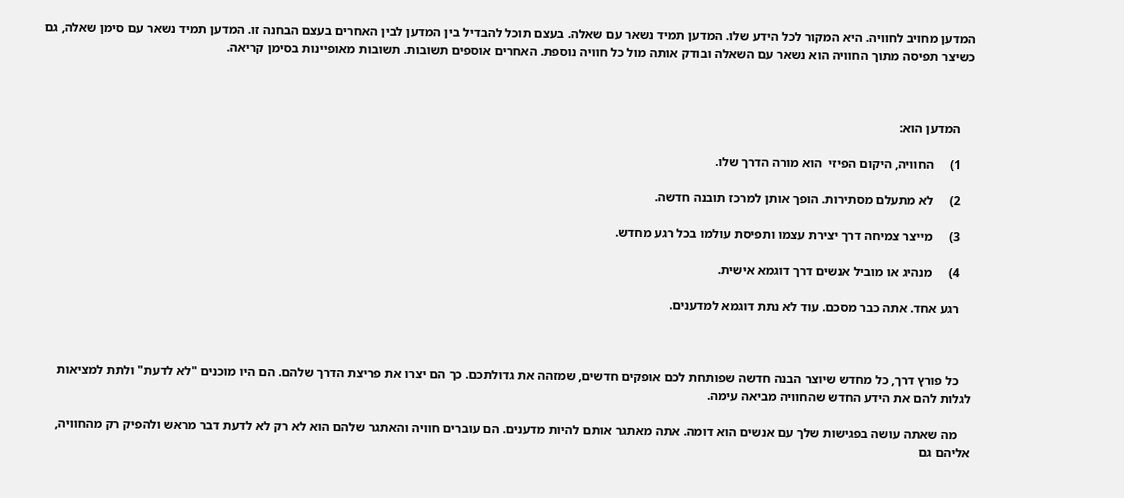המדען מחויב לחוויה. היא המקור לכל הידע שלו. המדען תמיד נשאר עם שאלה. בעצם תוכל להבדיל בין המדען לבין האחרים בעצם הבחנה זו. המדען תמיד נשאר עם סימן שאלה, גם כשיצר תפיסה מתוך החוויה הוא נשאר עם השאלה ובודק אותה מול כל חוויה נוספת. האחרים אוספים תשובות. תשובות מאופיינות בסימן קריאה.



    המדען הוא:

    1)     החוויה, היקום הפיזי  הוא מורה הדרך שלו.

    2)     לא מתעלם מסתירות. הופך אותן למרכז תובנה חדשה.

    3)     מייצר צמיחה דרך יצירת עצמו ותפיסת עולמו בכל רגע מחדש.

    4)     מנהיג או מוביל אנשים דרך דוגמא אישית.

    רגע אחד. אתה כבר מסכם. עוד לא נתת דוגמא למדענים.



    כל פורץ דרך, כל מחדש שיוצר הבנה חדשה שפותחת לכם אופקים חדשים, שמזהה את גדולתכם. כך הם יצרו את פריצת הדרך שלהם. הם היו מוכנים "לא לדעת" ולתת למציאות לגלות להם את הידע החדש שהחוויה מביאה עימה.

    מה שאתה עושה בפגישות שלך עם אנשים הוא דומה. אתה מאתגר אותם להיות מדענים. הם עוברים חוויה והאתגר שלהם הוא לא רק לא לדעת דבר מראש ולהפיק רק מהחוויה, אליהם גם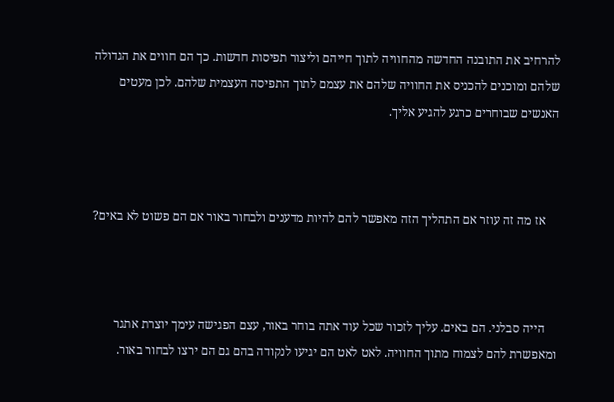להרחיב את התובנה החדשה מהחוויה לתוך חייהם וליצור תפיסות חדשות. כך הם חווים את הגדולה שלהם ומוכנים להכניס את החוויה שלהם את עצמם לתוך התפיסה העצמית שלהם. לכן מעטים האנשים שבוחרים כרגע להגיע אליך.



    אז מה זה עוזר אם התהליך הזה מאפשר להם להיות מדענים ולבחור באור אם הם פשוט לא באים?



    הייה סבלני. הם באים. עליך לזכור שכל עוד אתה בוחר באור, עצם הפגישה עימך יוצרת אתגר ומאפשרת להם לצמוח מתוך החוויה. לאט לאט הם יגיעו לנקודה בהם גם הם ירצו לבחור באור.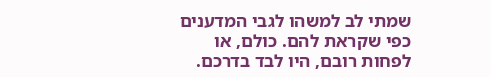שמתי לב למשהו לגבי המדענים כפי שקראת להם. כולם, או לפחות רובם, היו לבד בדרכם.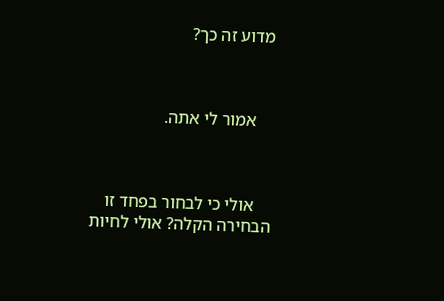מדוע זה כך?



    אמור לי אתה.



    אולי כי לבחור בפחד זו הבחירה הקלה? אולי לחיות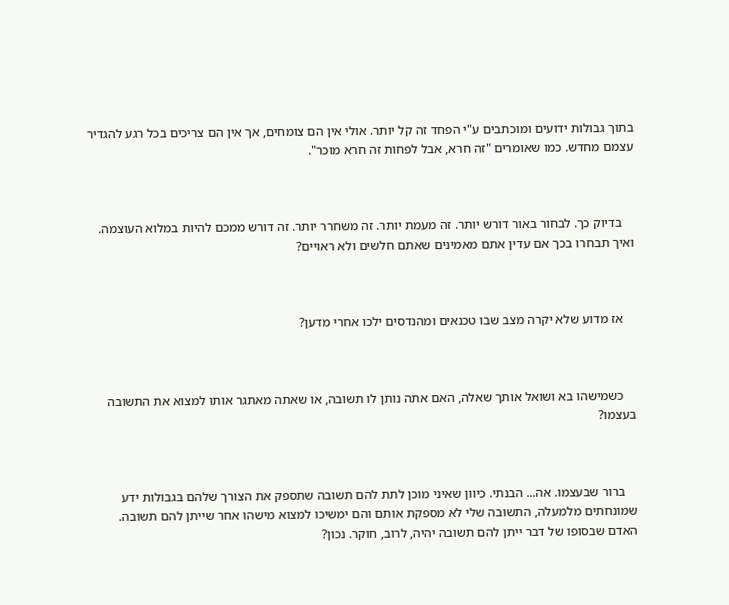בתוך גבולות ידועים ומוכתבים ע"י הפחד זה קל יותר. אולי אין הם צומחים, אך אין הם צריכים בכל רגע להגדיר עצמם מחדש. כמו שאומרים "זה חרא, אבל לפחות זה חרא מוכר".



    בדיוק כך. לבחור באור דורש יותר. זה מעמת יותר. זה משחרר יותר. זה דורש ממכם להיות במלוא העוצמה. ואיך תבחרו בכך אם עדין אתם מאמינים שאתם חלשים ולא ראויים?



    אז מדוע שלא יקרה מצב שבו טכנאים ומהנדסים ילכו אחרי מדען?



    כשמישהו בא ושואל אותך שאלה, האם אתה נותן לו תשובה, או שאתה מאתגר אותו למצוא את התשובה בעצמו?



    ברור שבעצמו. אה... הבנתי. כיוון שאיני מוכן לתת להם תשובה שתספק את הצורך שלהם בגבולות ידע שמונחתים מלמעלה, התשובה שלי לא מספקת אותם והם ימשיכו למצוא מישהו אחר שייתן להם תשובה. האדם שבסופו של דבר ייתן להם תשובה יהיה, לרוב, חוקר. נכון?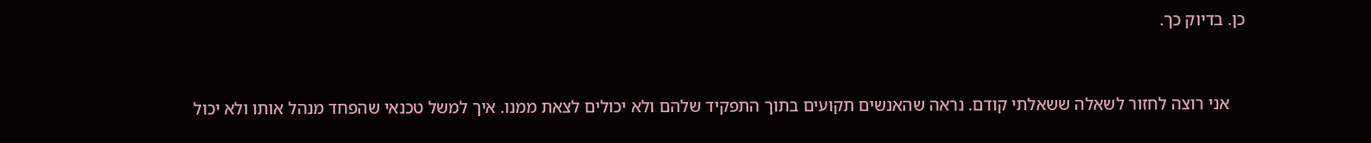כן. בדיוק כך.



    אני רוצה לחזור לשאלה ששאלתי קודם. נראה שהאנשים תקועים בתוך התפקיד שלהם ולא יכולים לצאת ממנו. איך למשל טכנאי שהפחד מנהל אותו ולא יכול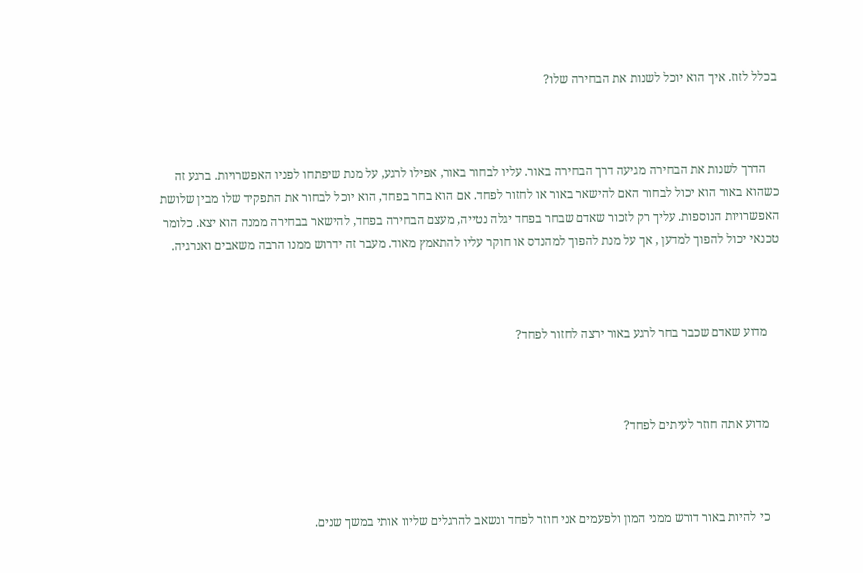בכלל לזוז. איך הוא יוכל לשנות את הבחירה שלו?



    הדרך לשנות את הבחירה מגיעה דרך הבחירה באור. עליו לבחור באור, אפילו לרגע, על מנת שיפתחו לפניו האפשרויות. ברגע זה כשהוא באור הוא יכול לבחור האם להישאר באור או לחזור לפחד. אם הוא בחר בפחד, הוא יוכל לבחור את התפקיד שלו מבין שלושת האפשרויות הנוספות. עליך רק לזכור שאדם שבחר בפחד יגלה נטייה, מעצם הבחירה בפחד, להישאר בבחירה ממנה הוא יצא. כלומר טכנאי יכול להפוך למדען , אך על מנת להפוך למהנדס או חוקר עליו להתאמץ מאוד. מעבר זה ידרוש ממנו הרבה משאבים ואנרגיה.



    מדוע שאדם שכבר בחר לרגע באור ירצה לחזור לפחד?



    מדוע אתה חוזר לעיתים לפחד?



    כי להיות באור דורש ממני המון ולפעמים אני חוזר לפחד ונשאב להרגלים שליוו אותי במשך שנים.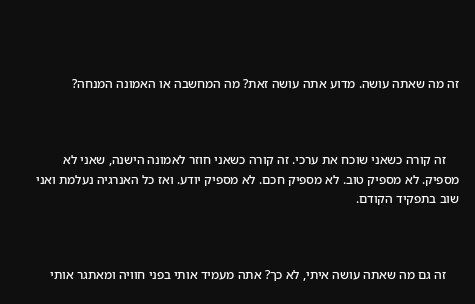זה מה שאתה עושה. מדוע אתה עושה זאת? מה המחשבה או האמונה המנחה?



    זה קורה כשאני שוכח את ערכי. זה קורה כשאני חוזר לאמונה הישנה, שאני לא מספיק. לא מספיק טוב. לא מספיק חכם. לא מספיק יודע. ואז כל האנרגיה נעלמת ואני שוב בתפקיד הקודם.



    זה גם מה שאתה עושה איתי, לא כך? אתה מעמיד אותי בפני חוויה ומאתגר אותי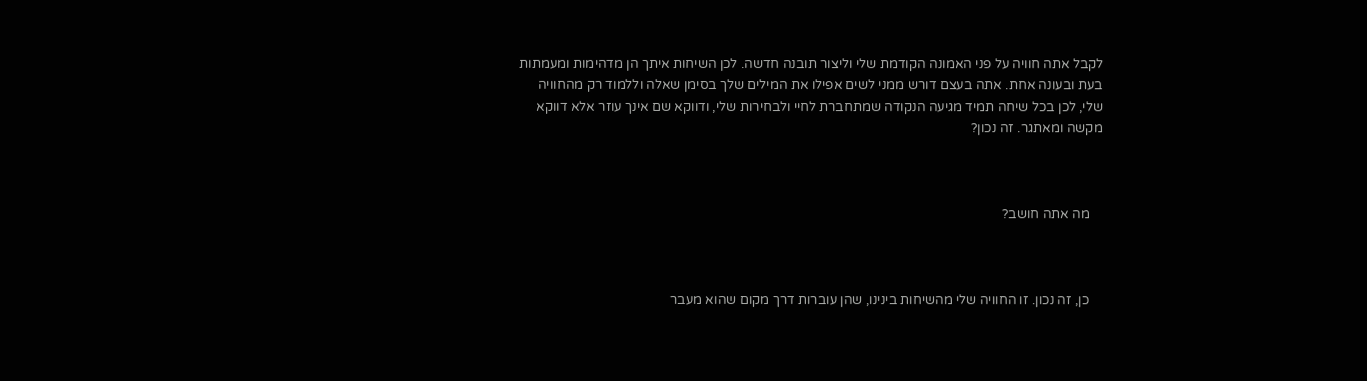לקבל אתה חוויה על פני האמונה הקודמת שלי וליצור תובנה חדשה. לכן השיחות איתך הן מדהימות ומעמתות בעת ובעונה אחת. אתה בעצם דורש ממני לשים אפילו את המילים שלך בסימן שאלה וללמוד רק מהחוויה שלי, לכן בכל שיחה תמיד מגיעה הנקודה שמתחברת לחיי ולבחירות שלי, ודווקא שם אינך עוזר אלא דווקא מקשה ומאתגר. זה נכון?



    מה אתה חושב?



    כן, זה נכון. זו החוויה שלי מהשיחות בינינו, שהן עוברות דרך מקום שהוא מעבר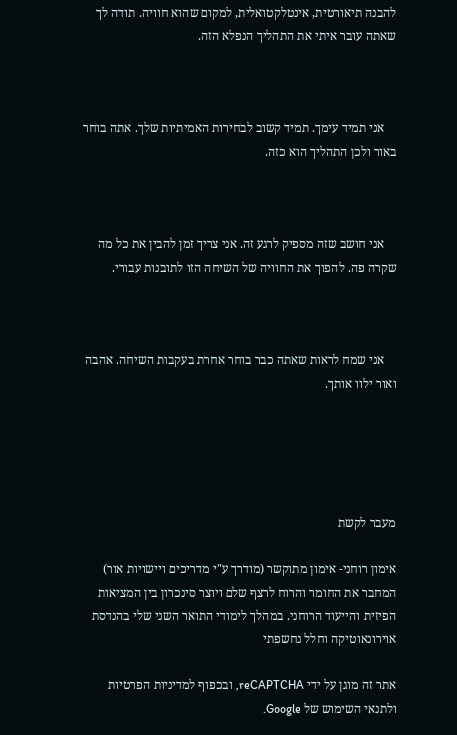להבנה תיאורטית, אינטלקטואלית, למקום שהוא חוויה. תודה לך שאתה עובר איתי את התהליך הנפלא הזה.



    אני תמיד עימך. תמיד קשוב לבחירות האמיתיות שלך. אתה בוחר באור ולכן התהליך הוא כזה.



    אני חושב שזה מספיק לרגע זה. אני צריך זמן להבין את כל מה שקרה פה. להפוך את החוויה של השיחה הזו לתובנות עבורי.



    אני שמח לראות שאתה כבר בוחר אחרת בעקבות השיחה. אהבה ואור ילוו אותך.





מעבר לקשת

אימון רוחני- אימון מתוקשר (מודרך ע"י מדריכים ויישויות אור) המחבר את החומר והרוח לרצף שלם ויוצר סינכרון בין המציאות הפיזית והייעוד הרוחני. במהלך לימודי התואר השני שלי בהנדסת אוירונאוטיקה וחלל נחשפתי

אתר זה מוגן על ידי reCAPTCHA, ובכפוף למדיניות הפרטיות ולתנאי השימוש של Google.